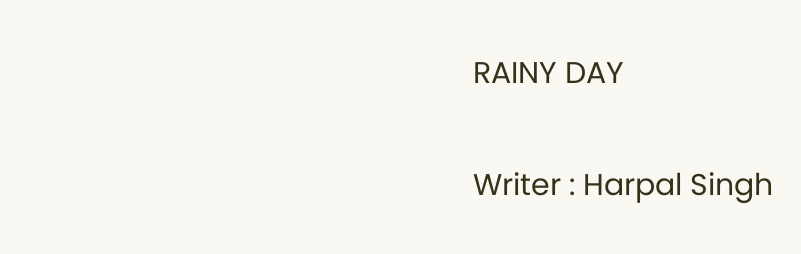RAINY DAY

Writer : Harpal Singh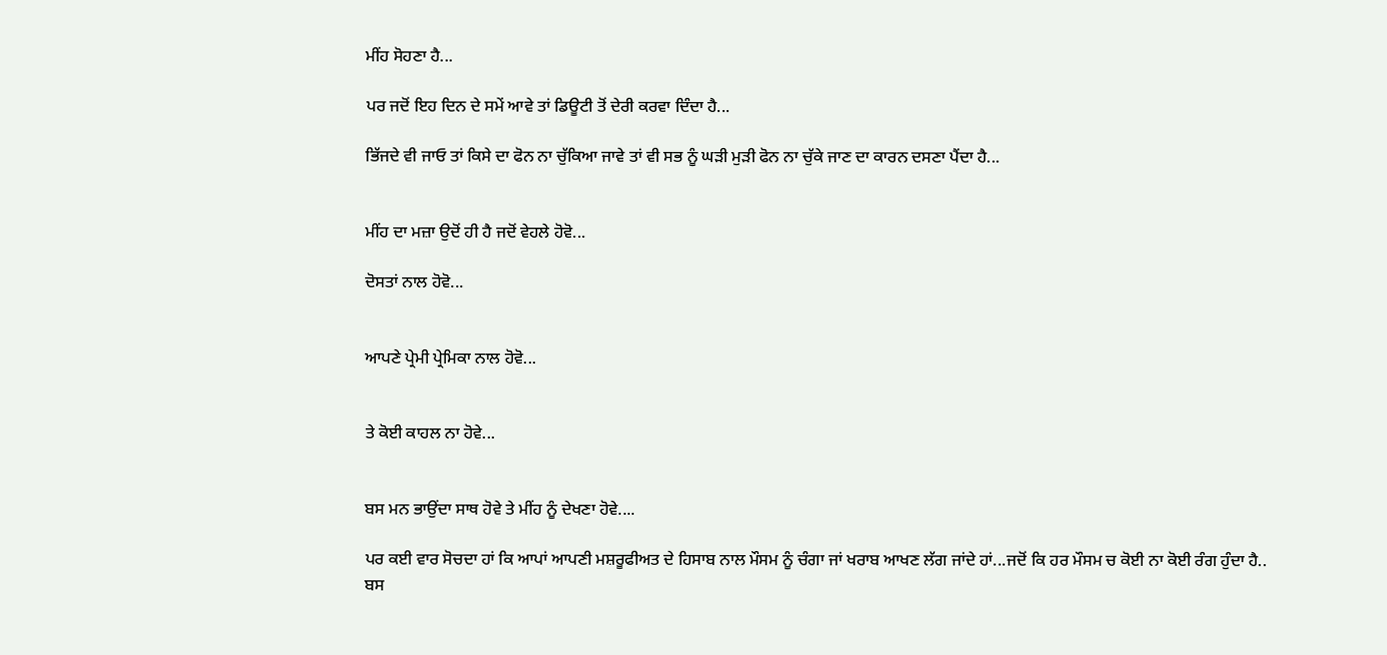ਮੀਂਹ ਸੋਹਣਾ ਹੈ...

ਪਰ ਜਦੋਂ ਇਹ ਦਿਨ ਦੇ ਸਮੇਂ ਆਵੇ ਤਾਂ ਡਿਊਟੀ ਤੋਂ ਦੇਰੀ ਕਰਵਾ ਦਿੰਦਾ ਹੈ...

ਭਿੱਜਦੇ ਵੀ ਜਾਓ ਤਾਂ ਕਿਸੇ ਦਾ ਫੋਨ ਨਾ ਚੁੱਕਿਆ ਜਾਵੇ ਤਾਂ ਵੀ ਸਭ ਨੂੰ ਘੜੀ ਮੁੜੀ ਫੋਨ ਨਾ ਚੁੱਕੇ ਜਾਣ ਦਾ ਕਾਰਨ ਦਸਣਾ ਪੈਂਦਾ ਹੈ...


ਮੀਂਹ ਦਾ ਮਜ਼ਾ ਉਦੋਂ ਹੀ ਹੈ ਜਦੋਂ ਵੇਹਲੇ ਹੋਵੋ...

ਦੋਸਤਾਂ ਨਾਲ ਹੋਵੋ...


ਆਪਣੇ ਪ੍ਰੇਮੀ ਪ੍ਰੇਮਿਕਾ ਨਾਲ ਹੋਵੋ...


ਤੇ ਕੋਈ ਕਾਹਲ ਨਾ ਹੋਵੇ...


ਬਸ ਮਨ ਭਾਉਂਦਾ ਸਾਥ ਹੋਵੇ ਤੇ ਮੀਂਹ ਨੂੰ ਦੇਖਣਾ ਹੋਵੇ....

ਪਰ ਕਈ ਵਾਰ ਸੋਚਦਾ ਹਾਂ ਕਿ ਆਪਾਂ ਆਪਣੀ ਮਸ਼ਰੂਫੀਅਤ ਦੇ ਹਿਸਾਬ ਨਾਲ ਮੌਸਮ ਨੂੰ ਚੰਗਾ ਜਾਂ ਖਰਾਬ ਆਖਣ ਲੱਗ ਜਾਂਦੇ ਹਾਂ...ਜਦੋਂ ਕਿ ਹਰ ਮੌਸਮ ਚ ਕੋਈ ਨਾ ਕੋਈ ਰੰਗ ਹੁੰਦਾ ਹੈ.. ਬਸ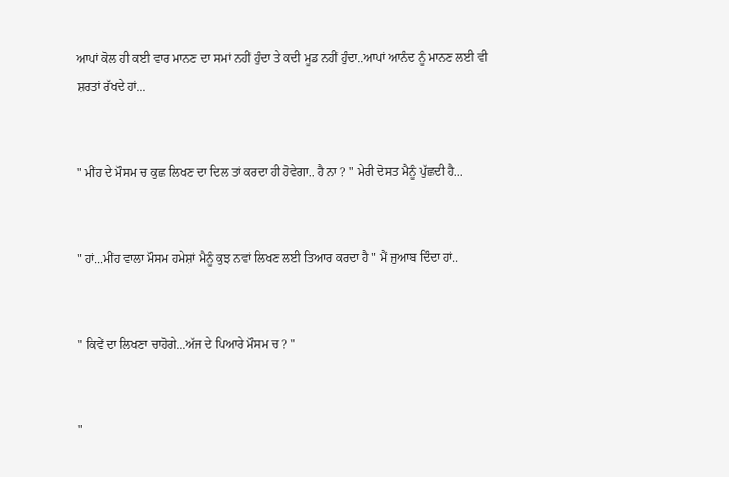ਆਪਾਂ ਕੋਲ ਹੀ ਕਈ ਵਾਰ ਮਾਨਣ ਦਾ ਸਮਾਂ ਨਹੀਂ ਹੁੰਦਾ ਤੇ ਕਦੀ ਮੂਡ ਨਹੀਂ ਹੁੰਦਾ..ਆਪਾਂ ਆਨੰਦ ਨੂੰ ਮਾਨਣ ਲਈ ਵੀ ਸ਼ਰਤਾਂ ਰੱਖਦੇ ਹਾਂ...


" ਮੀਂਹ ਦੇ ਮੌਸਮ ਚ ਕੁਛ ਲਿਖਣ ਦਾ ਦਿਲ ਤਾਂ ਕਰਦਾ ਹੀ ਹੋਵੇਗਾ.. ਹੈ ਨਾ ? " ਮੇਰੀ ਦੋਸਤ ਮੈਨੂੰ ਪੁੱਛਦੀ ਹੈ...


" ਹਾਂ...ਮੀਂਹ ਵਾਲਾ ਮੌਸਮ ਹਮੇਸ਼ਾਂ ਮੈਨੂੰ ਕੁਝ ਨਵਾਂ ਲਿਖਣ ਲਈ ਤਿਆਰ ਕਰਦਾ ਹੈ " ਮੈਂ ਜੁਆਬ ਦਿੰਦਾ ਹਾਂ..


" ਕਿਵੇਂ ਦਾ ਲਿਖਣਾ ਚਾਹੋਗੇ...ਅੱਜ ਦੇ ਪਿਆਰੇ ਮੌਸਮ ਚ ? "


"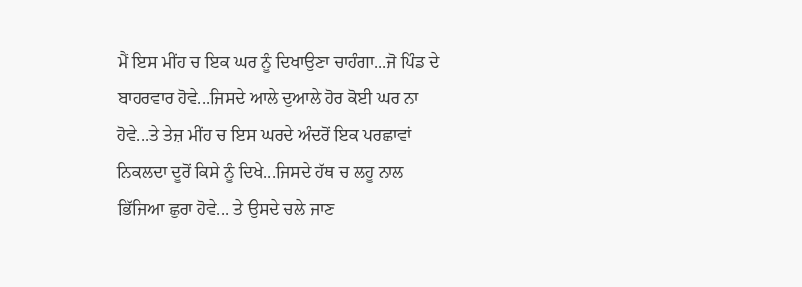ਮੈਂ ਇਸ ਮੀਂਹ ਚ ਇਕ ਘਰ ਨੂੰ ਦਿਖਾਉਣਾ ਚਾਹੰਗਾ...ਜੋ ਪਿੰਡ ਦੇ ਬਾਹਰਵਾਰ ਹੋਵੇ...ਜਿਸਦੇ ਆਲੇ ਦੁਆਲੇ ਹੋਰ ਕੋਈ ਘਰ ਨਾ ਹੋਵੇ...ਤੇ ਤੇਜ਼ ਮੀਂਹ ਚ ਇਸ ਘਰਦੇ ਅੰਦਰੋਂ ਇਕ ਪਰਛਾਵਾਂ ਨਿਕਲਦਾ ਦੂਰੋਂ ਕਿਸੇ ਨੂੰ ਦਿਖੇ...ਜਿਸਦੇ ਹੱਥ ਚ ਲਹੂ ਨਾਲ ਭਿੱਜਿਆ ਛੁਰਾ ਹੋਵੇ... ਤੇ ਉਸਦੇ ਚਲੇ ਜਾਣ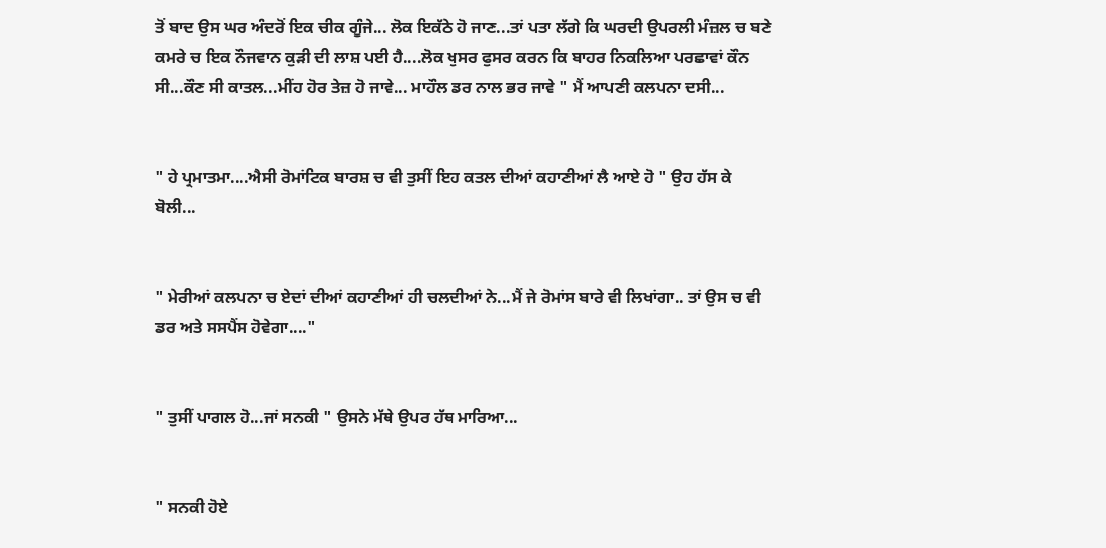ਤੋਂ ਬਾਦ ਉਸ ਘਰ ਅੰਦਰੋਂ ਇਕ ਚੀਕ ਗੂੰਜੇ... ਲੋਕ ਇਕੱਠੇ ਹੋ ਜਾਣ...ਤਾਂ ਪਤਾ ਲੱਗੇ ਕਿ ਘਰਦੀ ਉਪਰਲੀ ਮੰਜ਼ਲ ਚ ਬਣੇ ਕਮਰੇ ਚ ਇਕ ਨੌਜਵਾਨ ਕੁੜੀ ਦੀ ਲਾਸ਼ ਪਈ ਹੈ....ਲੋਕ ਖੁਸਰ ਫੁਸਰ ਕਰਨ ਕਿ ਬਾਹਰ ਨਿਕਲਿਆ ਪਰਛਾਵਾਂ ਕੌਨ ਸੀ...ਕੌਣ ਸੀ ਕਾਤਲ...ਮੀਂਹ ਹੋਰ ਤੇਜ਼ ਹੋ ਜਾਵੇ... ਮਾਹੌਲ ਡਰ ਨਾਲ ਭਰ ਜਾਵੇ " ਮੈਂ ਆਪਣੀ ਕਲਪਨਾ ਦਸੀ...


" ਹੇ ਪ੍ਰਮਾਤਮਾ....ਐਸੀ ਰੋਮਾਂਟਿਕ ਬਾਰਸ਼ ਚ ਵੀ ਤੁਸੀਂ ਇਹ ਕਤਲ ਦੀਆਂ ਕਹਾਣੀਆਂ ਲੈ ਆਏ ਹੋ " ਉਹ ਹੱਸ ਕੇ ਬੋਲੀ...


" ਮੇਰੀਆਂ ਕਲਪਨਾ ਚ ਏਦਾਂ ਦੀਆਂ ਕਹਾਣੀਆਂ ਹੀ ਚਲਦੀਆਂ ਨੇ...ਮੈਂ ਜੇ ਰੋਮਾਂਸ ਬਾਰੇ ਵੀ ਲਿਖਾਂਗਾ.. ਤਾਂ ਉਸ ਚ ਵੀ ਡਰ ਅਤੇ ਸਸਪੈਂਸ ਹੋਵੇਗਾ...."


" ਤੁਸੀਂ ਪਾਗਲ ਹੋ...ਜਾਂ ਸਨਕੀ " ਉਸਨੇ ਮੱਥੇ ਉਪਰ ਹੱਥ ਮਾਰਿਆ...


" ਸਨਕੀ ਹੋਏ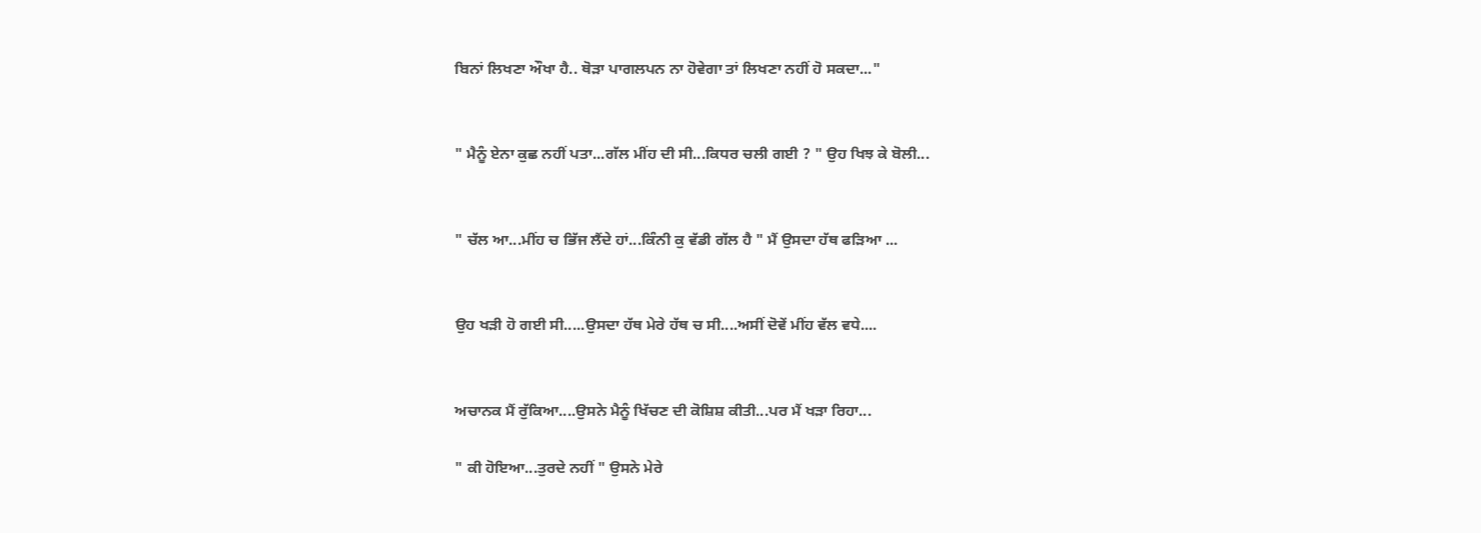ਬਿਨਾਂ ਲਿਖਣਾ ਔਖਾ ਹੈ.. ਥੋੜਾ ਪਾਗਲਪਨ ਨਾ ਹੋਵੇਗਾ ਤਾਂ ਲਿਖਣਾ ਨਹੀਂ ਹੋ ਸਕਦਾ..."


" ਮੈਨੂੰ ਏਨਾ ਕੁਛ ਨਹੀਂ ਪਤਾ...ਗੱਲ ਮੀਂਹ ਦੀ ਸੀ...ਕਿਧਰ ਚਲੀ ਗਈ ? " ਉਹ ਖਿਝ ਕੇ ਬੋਲੀ...


" ਚੱਲ ਆ...ਮੀਂਹ ਚ ਭਿੱਜ ਲੈਂਦੇ ਹਾਂ...ਕਿੰਨੀ ਕੁ ਵੱਡੀ ਗੱਲ ਹੈ " ਮੈਂ ਉਸਦਾ ਹੱਥ ਫੜਿਆ ...


ਉਹ ਖੜੀ ਹੋ ਗਈ ਸੀ.....ਉਸਦਾ ਹੱਥ ਮੇਰੇ ਹੱਥ ਚ ਸੀ....ਅਸੀਂ ਦੋਵੇਂ ਮੀਂਹ ਵੱਲ ਵਧੇ....


ਅਚਾਨਕ ਮੈਂ ਰੁੱਕਿਆ....ਉਸਨੇ ਮੈਨੂੰ ਖਿੱਚਣ ਦੀ ਕੋਸ਼ਿਸ਼ ਕੀਤੀ...ਪਰ ਮੈਂ ਖੜਾ ਰਿਹਾ...

" ਕੀ ਹੋਇਆ...ਤੁਰਦੇ ਨਹੀਂ " ਉਸਨੇ ਮੇਰੇ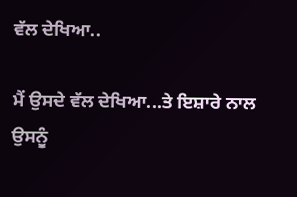ਵੱਲ ਦੇਖਿਆ..

ਮੈਂ ਉਸਦੇ ਵੱਲ ਦੇਖਿਆ...ਤੇ ਇਸ਼ਾਰੇ ਨਾਲ ਉਸਨੂੰ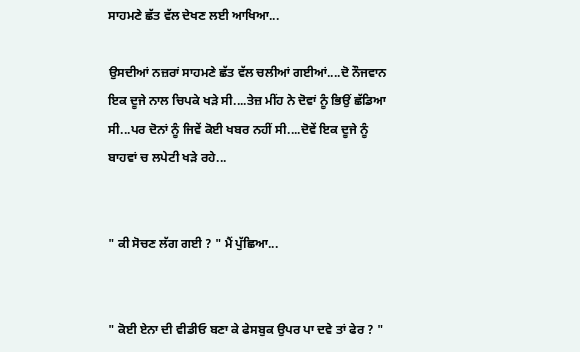ਸਾਹਮਣੇ ਛੱਤ ਵੱਲ ਦੇਖਣ ਲਈ ਆਖਿਆ...

ਉਸਦੀਆਂ ਨਜ਼ਰਾਂ ਸਾਹਮਣੇ ਛੱਤ ਵੱਲ ਚਲੀਆਂ ਗਈਆਂ....ਦੋ ਨੌਜਵਾਨ ਇਕ ਦੂਜੇ ਨਾਲ ਚਿਪਕੇ ਖੜੇ ਸੀ....ਤੇਜ਼ ਮੀਂਹ ਨੇ ਦੋਵਾਂ ਨੂੰ ਭਿਉਂ ਛੱਡਿਆ ਸੀ...ਪਰ ਦੋਨਾਂ ਨੂੰ ਜਿਵੇਂ ਕੋਈ ਖਬਰ ਨਹੀਂ ਸੀ....ਦੋਵੇਂ ਇਕ ਦੂਜੇ ਨੂੰ ਬਾਹਵਾਂ ਚ ਲਪੇਟੀ ਖੜੇ ਰਹੇ...


" ਕੀ ਸੋਚਣ ਲੱਗ ਗਈ ? " ਮੈਂ ਪੁੱਛਿਆ...


" ਕੋਈ ਏਨਾ ਦੀ ਵੀਡੀਓ ਬਣਾ ਕੇ ਫੇਸਬੁਕ ਉਪਰ ਪਾ ਦਵੇ ਤਾਂ ਫੇਰ ? "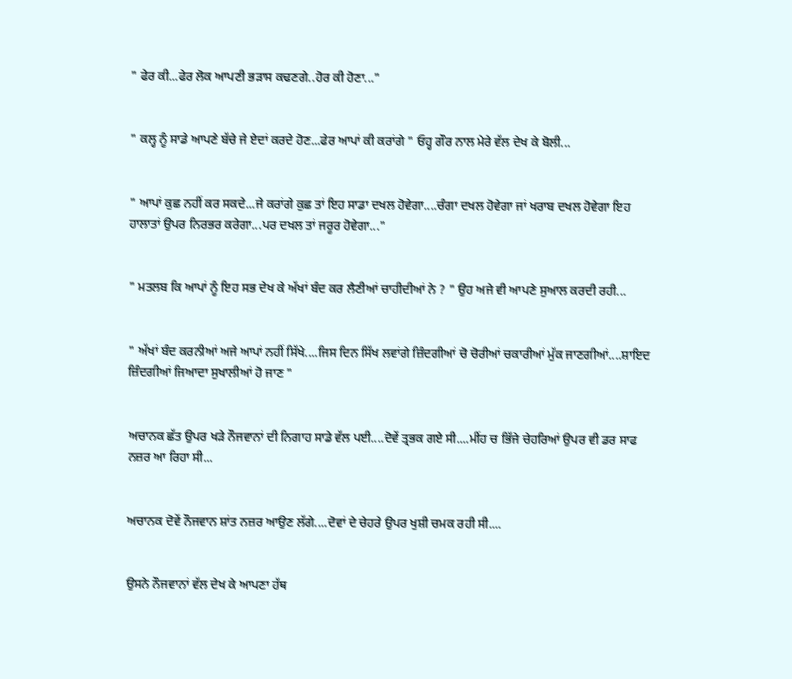" ਫੇਰ ਕੀ...ਫੇਰ ਲੋਕ ਆਪਣੀ ਭੜਾਸ ਕਢਣਗੇ..ਹੋਰ ਕੀ ਹੋਣਾ..."


" ਕਲ੍ਹ ਨੂੰ ਸਾਡੇ ਆਪਣੇ ਬੱਚੇ ਜੇ ਏਦਾਂ ਕਰਦੇ ਹੋਣ...ਫੇਰ ਆਪਾਂ ਕੀ ਕਰਾਂਗੇ " ਓਹ੍ਹ ਗੌਰ ਨਾਲ ਮੇਰੇ ਵੱਲ ਦੇਖ ਕੇ ਬੋਲੀ...


" ਆਪਾਂ ਕੁਛ ਨਹੀਂ ਕਰ ਸਕਦੇ...ਜੇ ਕਰਾਂਗੇ ਕੁਛ ਤਾਂ ਇਹ ਸਾਡਾ ਦਖਲ ਹੋਵੇਗਾ....ਚੰਗਾ ਦਖਲ ਹੋਵੇਗਾ ਜਾਂ ਖਰਾਬ ਦਖਲ ਹੋਵੇਗਾ ਇਹ ਹਾਲਾਤਾਂ ਉਪਰ ਨਿਰਭਰ ਕਰੇਗਾ...ਪਰ ਦਖਲ ਤਾਂ ਜਰੂਰ ਹੋਵੇਗਾ..."


" ਮਤਲਬ ਕਿ ਆਪਾਂ ਨੂੰ ਇਹ ਸਭ ਦੇਖ ਕੇ ਅੱਖਾਂ ਬੰਦ ਕਰ ਲੈਣੀਆਂ ਚਾਹੀਦੀਆਂ ਨੇ ? " ਉਹ ਅਜੇ ਵੀ ਆਪਣੇ ਸੁਆਲ ਕਰਦੀ ਰਹੀ...


" ਅੱਖਾਂ ਬੰਦ ਕਰਨੀਆਂ ਅਜੇ ਆਪਾਂ ਨਹੀਂ ਸਿੱਖੇ....ਜਿਸ ਦਿਨ ਸਿੱਖ ਲਵਾਂਗੇ ਜ਼ਿੰਦਗੀਆਂ ਚੋ ਚੋਰੀਆਂ ਚਕਾਰੀਆਂ ਮੁੱਕ ਜਾਣਗੀਆਂ....ਸ਼ਾਇਦ ਜ਼ਿੰਦਗੀਆਂ ਜਿਆਦਾ ਸੁਖਾਲੀਆਂ ਹੋ ਜਾਣ "


ਅਚਾਨਕ ਛੱਤ ਉਪਰ ਖੜੇ ਨੌਜਵਾਨਾਂ ਦੀ ਨਿਗਾਹ ਸਾਡੇ ਵੱਲ ਪਈ....ਦੋਵੇਂ ਤ੍ਰਭਕ ਗਏ ਸੀ....ਮੀਂਹ ਚ ਭਿੱਜੇ ਚੇਹਰਿਆਂ ਉਪਰ ਵੀ ਡਰ ਸਾਫ ਨਜ਼ਰ ਆ ਰਿਹਾ ਸੀ...


ਅਚਾਨਕ ਦੋਵੇਂ ਨੌਜਵਾਨ ਸ਼ਾਂਤ ਨਜ਼ਰ ਆਉਣ ਲੱਗੇ....ਦੋਵਾਂ ਦੇ ਚੇਹਰੇ ਉਪਰ ਖੁਸ਼ੀ ਚਮਕ ਰਹੀ ਸੀ....


ਉਸਨੇ ਨੌਜਵਾਨਾਂ ਵੱਲ ਦੇਖ ਕੇ ਆਪਣਾ ਹੱਥ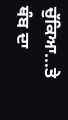ਚੁੱਕਿਆ...ਤੇ ਥੰਬ ਦਾ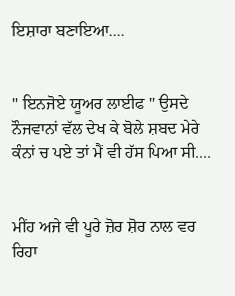ਇਸ਼ਾਰਾ ਬਣਾਇਆ....


" ਇਨਜੋਏ ਯੂਅਰ ਲਾਈਫ " ਉਸਦੇ ਨੌਜਵਾਨਾਂ ਵੱਲ ਦੇਖ ਕੇ ਬੋਲੇ ਸ਼ਬਦ ਮੇਰੇ ਕੰਨਾਂ ਚ ਪਏ ਤਾਂ ਮੈਂ ਵੀ ਹੱਸ ਪਿਆ ਸੀ....


ਮੀਂਹ ਅਜੇ ਵੀ ਪੂਰੇ ਜ਼ੋਰ ਸ਼ੋਰ ਨਾਲ ਵਰ ਰਿਹਾ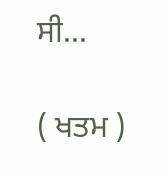ਸੀ...

( ਖਤਮ )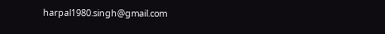harpal1980.singh@gmail.com